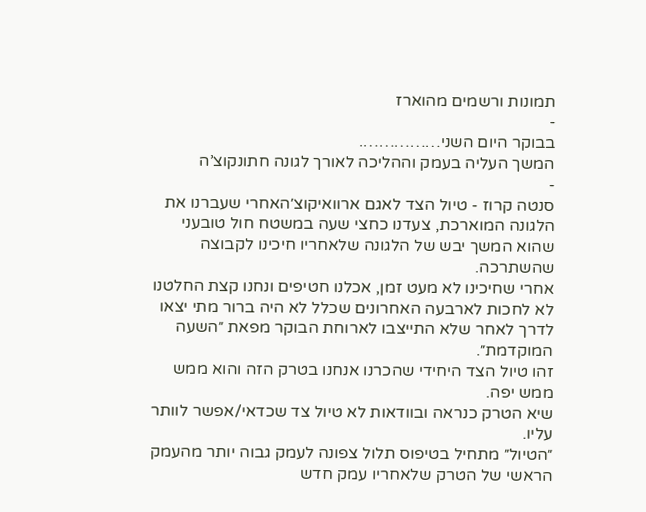תמונות ורשמים מהוארז
-
בבוקר היום השני…………….
המשך העליה בעמק וההליכה לאורך לגונה חתונקוצ’ה
-
סנטה קרוז - טיול הצד לאגם ארוואיקוצ׳האחרי שעברנו את הלגונה המוארכת, צעדנו כחצי שעה במשטח חול טובעני שהוא המשך יבש של הלגונה שלאחריו חיכינו לקבוצה שהשתרכה.
אחרי שחיכינו לא מעט זמן, אכלנו חטיפים ונחנו קצת החלטנו לא לחכות לארבעה האחרונים שכלל לא היה ברור מתי יצאו לדרך לאחר שלא התייצבו לארוחת הבוקר מפאת ״השעה המוקדמת״.
זהו טיול הצד היחידי שהכרנו אנחנו בטרק הזה והוא ממש ממש יפה.
שיא הטרק כנראה ובוודאות לא טיול צד שכדאי/אפשר לוותר עליו.
״הטיול״ מתחיל בטיפוס תלול צפונה לעמק גבוה יותר מהעמק הראשי של הטרק שלאחריו עמק חדש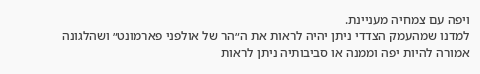ויפה עם צמחיה מעניינת.
למדנו שמהעמק הצדדי ניתן יהיה לראות את ה״הר של אולפני פארמונט״ ושהלגונה אמורה להיות יפה וממנה או סביבותיה ניתן לראות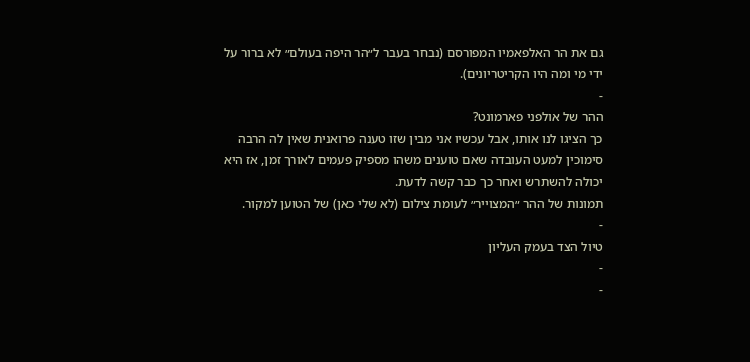גם את הר האלפאמיו המפורסם (נבחר בעבר ל״הר היפה בעולם״ לא ברור על ידי מי ומה היו הקריטריונים).
-
ההר של אולפני פארמונט?
כך הציגו לנו אותו, אבל עכשיו אני מבין שזו טענה פרואנית שאין לה הרבה סימוכין למעט העובדה שאם טוענים משהו מספיק פעמים לאורך זמן, אז היא יכולה להשתרש ואחר כך כבר קשה לדעת.
תמונות של ההר ״המצוייר״ לעומת צילום (לא שלי כאן) של הטוען למקור.
-
טיול הצד בעמק העליון
-
-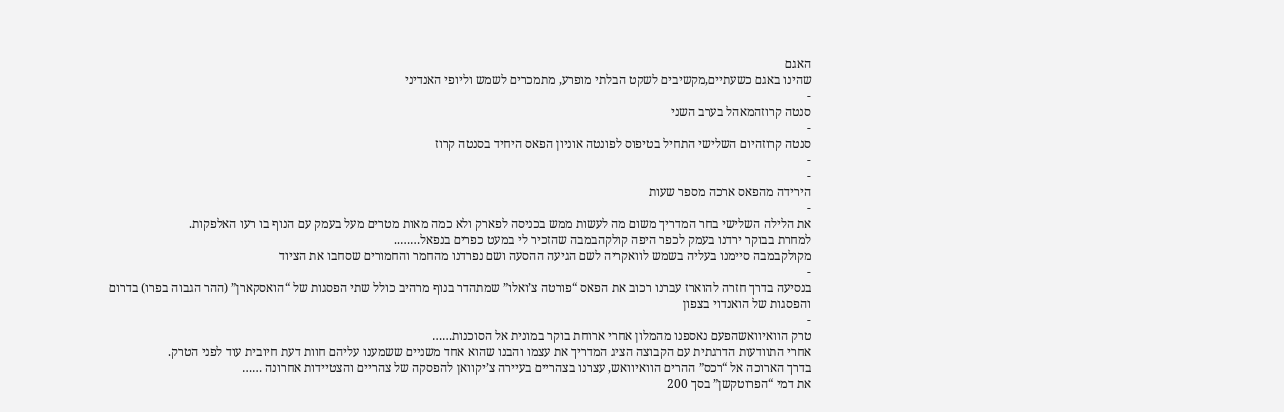האגם
שהינו באגם כשעתיים,מקשיבים לשקט הבלתי מופרע, מתמכרים לשמש וליופי האנדיני
-
סנטה קרוזהמאהל בערב השני
-
סנטה קרוזהיום השלישי התחיל בטיפוס לפונטה אוניון הפאס היחיד בסנטה קרוז
-
-
הירידה מהפאס ארכה מספר שעות
-
את הלילה השלישי בחר המדריך משום מה לעשות ממש בכניסה לפארק ולא כמה מאות מטרים מעל בעמק עם הנוף בו רעו האלפקות.
למחרת בבוקר ירדנו בעמק לכפר היפה קולקהבמבה שהזכיר לי במעט כפרים בנפאל……..
מקולקבמבה סיימנו בעליה בשמש לוואקריה לשם הגיעה ההסעה ושם נפרדנו מהחמר והחמורים שסחבו את הציוד
-
בנסיעה בדרך חזרה להוארז עברנו רכוב את הפאס “פורטה צ’ואלו” שמתהדר בנוף מרהיב כולל שתי הפסגות של “הואסקארן” (ההר הגבוה בפרו) בדרום והפסגות של הואנדוי בצפון
-
טרק הוואיוואשהפעם נאספנו מהמלון אחרי ארוחת בוקר במונית אל הסוכנות……
אחרי התוודעות הדרגתית עם הקבוצה הציג המדריך את עצמו והבנו שהוא אחד משניים ששמענו עליהם חוות דעת חיובית עוד לפני הטרק.
בדרך הארוכה אל “רכס” ההרים הוואיוואש, עצרנו בצהריים בעיירה צ’יקוואן להפסקה של צהריים והצטיידות אחרונה ……
את דמי “הפרוטקשן” בסך 200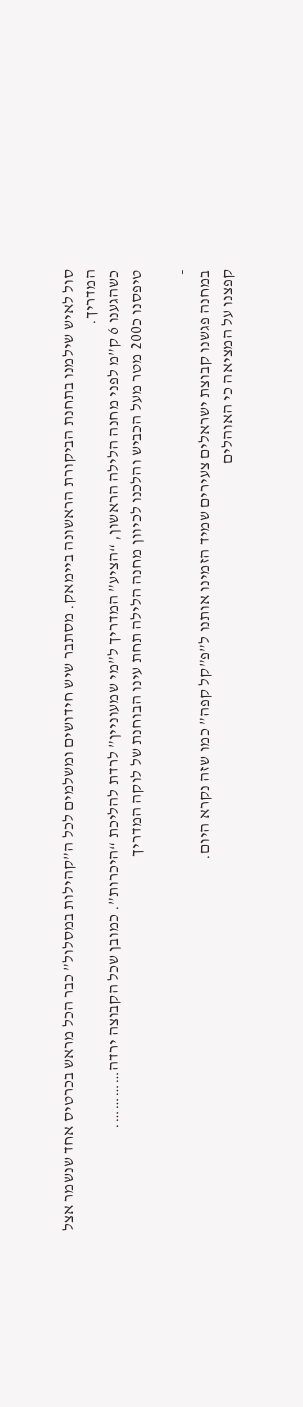סול לאיש שילמנו בתחנת הביקורת הראשונה ביימאק. מסתבר שיש חידושים ומשלמים לכל ה”קהילות במסלול” כבר הכל מראש בכרטיס אחד שנשמר אצל המדריך.
כשהגענו 6 ק”מ לפני מחנה הלילה הראשון, “הציע” המדריך ל”מי שמעוניין” לרדת להליכת “היכרות”. כמובן שכל הקבוצה ירדה………….
טיפסנו כ200 מטר מעל הכביש והלכנו לכיוון מחנה הלילה תחת עינו הבוחנת של לוקה המדריך

-
במחנה פגשנו קבוצת ישראלים צעירים שמיד הזמינו אותנו ל”פ”קל קפה” כמו שזה נקרא היום.
קפצנו על המציאה כי האוהלים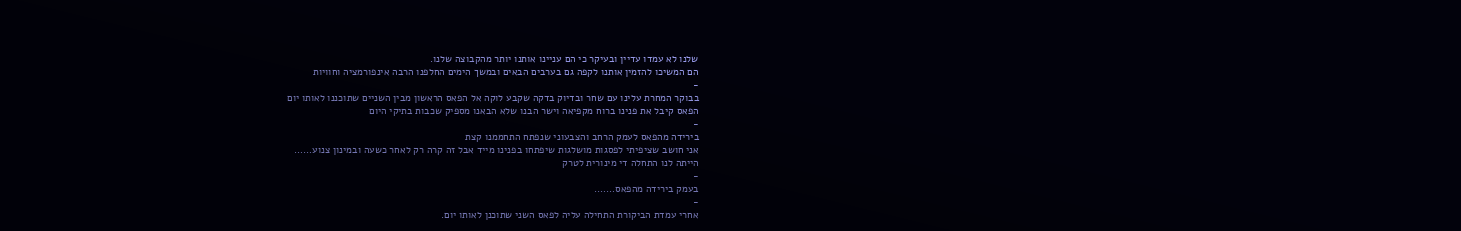שלנו לא עמדו עדיין ובעיקר כי הם עניינו אותנו יותר מהקבוצה שלנו.
הם המשיכו להזמין אותנו לקפה גם בערבים הבאים ובמשך הימים החלפנו הרבה אינפורמציה וחוויות
-
בבוקר המחרת עלינו עם שחר ובדיוק בדקה שקבע לוקה אל הפאס הראשון מבין השניים שתוכננו לאותו יום
הפאס קיבל את פנינו ברוח מקפיאה וישר הבנו שלא הבאנו מספיק שכבות בתיקי היום
-
בירידה מהפאס לעמק הרחב והצבעוני שנפתח התחממנו קצת
אני חושב שציפיתי לפסגות מושלגות שיפתחו בפנינו מייד אבל זה קרה רק לאחר כשעה ובמינון צנוע……
הייתה לנו התחלה די מינורית לטרק
-
בעמק בירידה מהפאס…….
-
אחרי עמדת הביקורת התחילה עליה לפאס השני שתוכנן לאותו יום.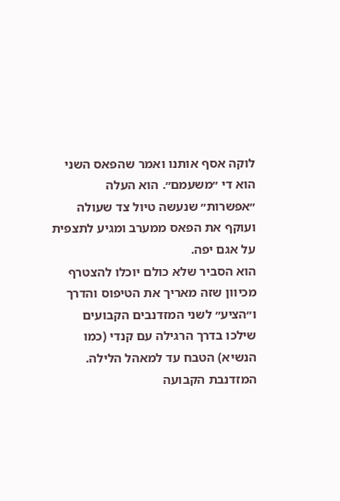לוקה אסף אותנו ואמר שהפאס השני הוא די ״משעמם״. הוא העלה ״אפשרות״ שנעשה טיול צד שעולה ועוקף את הפאס ממערב ומגיע לתצפית על אגם יפה.
הוא הסביר שלא כולם יוכלו להצטרף מכיוון שזה מאריך את הטיפוס והדרך ו״הציע״ לשני המזדנבים הקבועים שילכו בדרך הרגילה עם קנדי (כמו הנשיא) הטבח עד למאהל הלילה.
המזדנבת הקבועה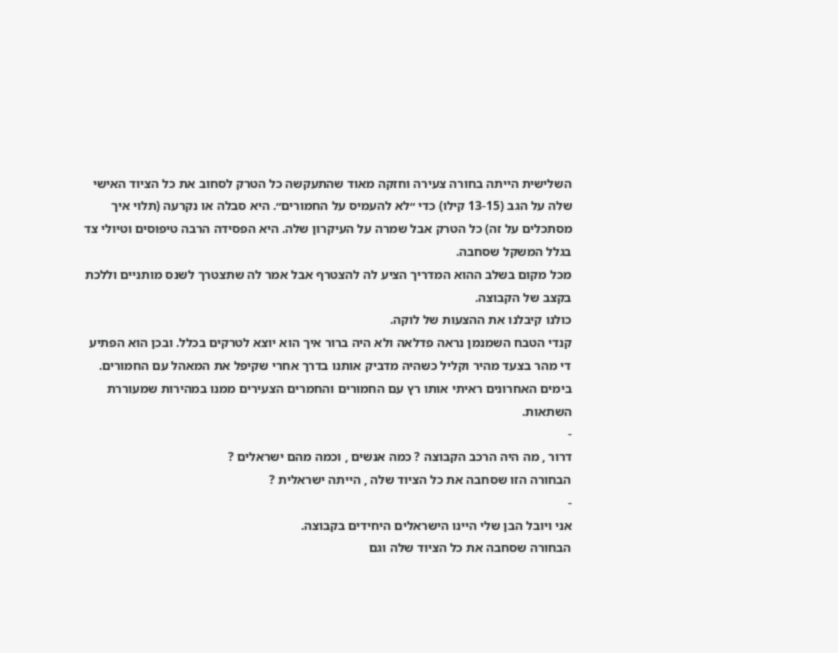השלישית הייתה בחורה צעירה וחזקה מאוד שהתעקשה כל הטרק לסחוב את כל הציוד האישי שלה על הגב (13-15 קילו) כדי ״לא להעמיס על החמורים״. היא סבלה או נקרעה (תלוי איך מסתכלים על זה) כל הטרק אבל שמרה על העיקרון שלה. היא הפסידה הרבה טיפוסים וטיולי צד בגלל המשקל שסחבה.
מכל מקום בשלב ההוא המדריך הציע לה להצטרף אבל אמר לה שתצטרך לשנס מותניים וללכת בקצב של הקבוצה.
כולנו קיבלנו את ההצעות של לוקה.
קנדי הטבח השמנמן נראה פדלאה ולא היה ברור איך הוא יוצא לטרקים בכלל. ובכן הוא הפתיע די מהר בצעד מהיר וקליל כשהיה מדביק אותנו בדרך אחרי שקיפל את המאהל עם החמורים.
בימים האחרונים ראיתי אותו רץ עם החמורים והחמרים הצעירים ממנו במהירות שמעוררת השתאות.
-
דרור , מה היה הרכב הקבוצה ? כמה אנשים , וכמה מהם ישראלים ?
הבחורה הזו שסחבה את כל הציוד שלה , הייתה ישראלית ?
-
אני ויובל הבן שלי היינו הישראלים היחידים בקבוצה.
הבחורה שסחבה את כל הציוד שלה וגם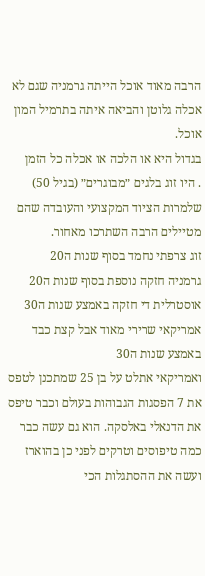הרבה מאוד אוכל הייתה גרמניה שגם לא אכלה גלוטן והביאה איתה בתרמיל המון אוכל.
בגדול היא או הלכה או אכלה כל הזמן
. היו זוג בלגים ״מבוגרים״ (בגיל 50) שלמרות הציוד המקצועי והעובדה שהם מטיילים הרבה השתרכו מאחור.
זוג צרפתי נחמד בסוף שנות ה20
גרמניה חזקה נוספת בסוף שנות ה20
אוסטרלית די חזקה באמצע שנות ה30
אמריקאי שרירי מאוד אבל קצת כבד באמצע שנות ה30
ואמריקאי אתלט על בן 25 שמתכנן לטפס את 7 הפסגות הגבוהות בעולם וכבר טיפס את הדנאלי באלסקה. הוא גם עשה כבר כמה טיפוסים וטרקים לפני כן בהוארז ועשה את ההסתגלות הכי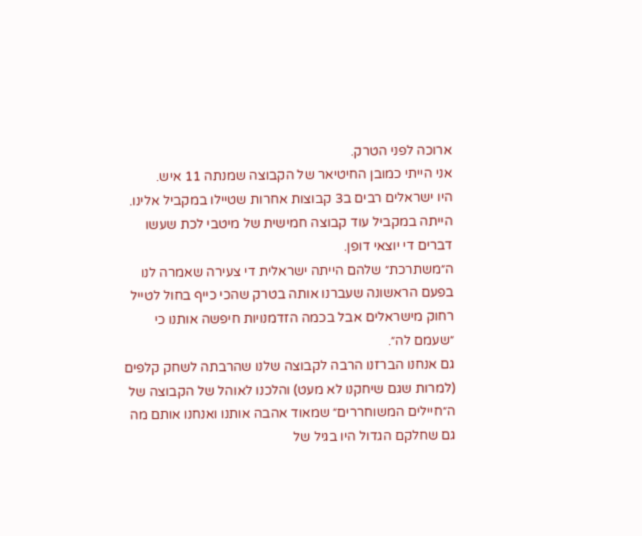ארוכה לפני הטרק.
אני הייתי כמובן החיטיאר של הקבוצה שמנתה 11 איש.
היו ישראלים רבים ב3 קבוצות אחרות שטיילו במקביל אלינו.
הייתה במקביל עוד קבוצה חמישית של מיטבי לכת שעשו דברים די יוצאי דופן.
ה״משתרכת״ שלהם הייתה ישראלית די צעירה שאמרה לנו בפעם הראשונה שעברנו אותה בטרק שהכי כייף בחול לטייל רחוק מישראלים אבל בכמה הזדמנויות חיפשה אותנו כי ״שעמם לה״.
גם אנחנו הברזנו הרבה לקבוצה שלנו שהרבתה לשחק קלפים (למרות שגם שיחקנו לא מעט) והלכנו לאוהל של הקבוצה של ה״חיילים המשוחררים״ שמאוד אהבה אותנו ואנחנו אותם מה גם שחלקם הגדול היו בגיל של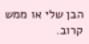הבן שלי או ממש קרוב.